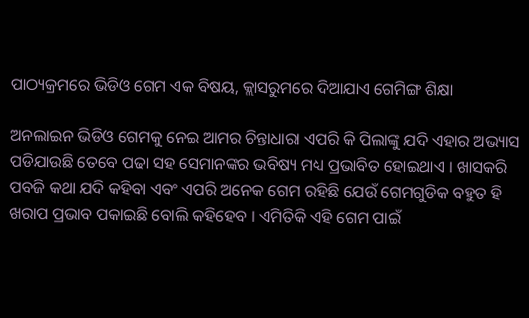ପାଠ୍ୟକ୍ରମରେ ଭିଡିଓ ଗେମ ଏକ ବିଷୟ, କ୍ଲାସରୁମରେ ଦିଆଯାଏ ଗେମିଙ୍ଗ ଶିକ୍ଷା

ଅନଲାଇନ ଭିଡିଓ ଗେମକୁ ନେଇ ଆମର ଚିନ୍ତାଧାରା ଏପରି କି ପିଲାଙ୍କୁ ଯଦି ଏହାର ଅଭ୍ୟାସ ପଡିଯାଉଛି ତେବେ ପଢା ସହ ସେମାନଙ୍କର ଭବିଷ୍ୟ ମଧ୍ୟ ପ୍ରଭାବିତ ହୋଇଥାଏ । ଖାସକରି ପବଜି କଥା ଯଦି କହିବା ଏବଂ ଏପରି ଅନେକ ଗେମ ରହିଛି ଯେଉଁ ଗେମଗୁଡିକ ବହୁତ ହି ଖରାପ ପ୍ରଭାବ ପକାଇଛି ବୋଲି କହିହେବ । ଏମିତିକି ଏହି ଗେମ ପାଇଁ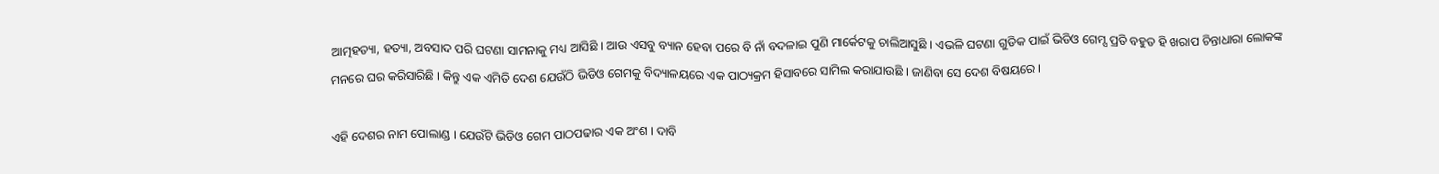ଆତ୍ମହତ୍ୟା, ହତ୍ୟା, ଅବସାଦ ପରି ଘଟଣା ସାମନାକୁ ମଧ୍ୟ ଆସିଛି । ଆଉ ଏସବୁ ବ୍ୟାନ ହେବା ପରେ ବି ନାଁ ବଦଳାଇ ପୁଣି ମାର୍କେଟକୁ ଚାଲିଆସୁଛି । ଏଭଳି ଘଟଣା ଗୁଡିକ ପାଇଁ ଭିଡିଓ ଗେମ୍ସ ପ୍ରତି ବହୁତ ହି ଖରାପ ଚିନ୍ତାଧାରା ଲୋକଙ୍କ ମନରେ ଘର କରିସାରିଛି । କିନ୍ତୁ ଏକ ଏମିତି ଦେଶ ଯେଉଁଠି ଭିଡିଓ ଗେମକୁ ବିଦ୍ୟାଳୟରେ ଏକ ପାଠ୍ୟକ୍ରମ ହିସାବରେ ସାମିଲ କରାଯାଉଛି । ଜାଣିବା ସେ ଦେଶ ବିଷୟରେ ।

ଏହି ଦେଶର ନାମ ପୋଲାଣ୍ଡ । ଯେଉଁଟି ଭିଡିଓ ଗେମ ପାଠପଢାର ଏକ ଅଂଶ । ଦାବି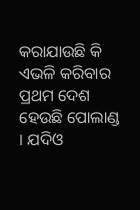କରାଯାଉଛି କି ଏଭଳି କରିବାର ପ୍ରଥମ ଦେଶ ହେଉଛି ପୋଲାଣ୍ଡ । ଯଦିଓ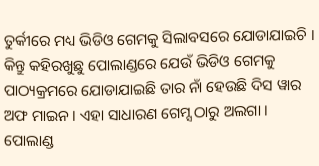ତୁର୍କୀରେ ମଧ୍ୟ ଭିଡିଓ ଗେମକୁ ସିଲାବସରେ ଯୋଡାଯାଇଚି । କିନ୍ତୁ କହିରଖୁଛୁ ପୋଲାଣ୍ଡରେ ଯେଉଁ ଭିଡିଓ ଗେମକୁ ପାଠ୍ୟକ୍ରମରେ ଯୋଡାଯାଇଛି ତାର ନାଁ ହେଉଛି ଦିସ ୱାର ଅଫ ମାଇନ । ଏହା ସାଧାରଣ ଗେମ୍ସ ଠାରୁ ଅଲଗା । ପୋଲାଣ୍ଡ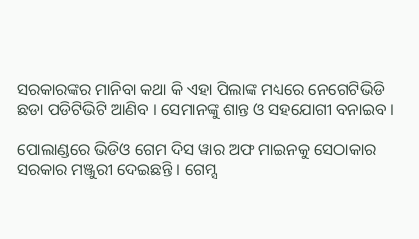ସରକାରଙ୍କର ମାନିବା କଥା କି ଏହା ପିଲାଙ୍କ ମଧ୍ୟରେ ନେଗେଟିଭିଡି ଛଡା ପଡିଟିଭିଟି ଆଣିବ । ସେମାନଙ୍କୁ ଶାନ୍ତ ଓ ସହଯୋଗୀ ବନାଇବ ।

ପୋଲାଣ୍ଡରେ ଭିଡିଓ ଗେମ ଦିସ ୱାର ଅଫ ମାଇନକୁ ସେଠାକାର ସରକାର ମଞ୍ଜୁରୀ ଦେଇଛନ୍ତି । ଗେମ୍ସ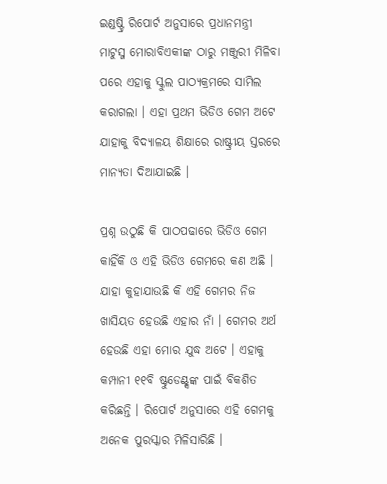ଇଣ୍ଡଷ୍ଟ୍ରି ରିପୋର୍ଟ ଅନୁସାରେ ପ୍ରଧାନମନ୍ତ୍ରୀ ମାଟୁସ୍ଜ ମୋରାବିଏକୀଙ୍କ ଠାରୁ ମଞ୍ଜୁରୀ ମିଳିବା ପରେ ଏହାକୁ ସ୍କୁଲ ପାଠ୍ୟକ୍ରମରେ ସାମିଲ କରାଗଲା । ଏହା ପ୍ରଥମ ଭିଡିଓ ଗେମ ଅଟେ ଯାହାକୁ ବିଦ୍ୟାଳୟ ଶିକ୍ଷାରେ ରାଷ୍ଟ୍ରୀୟ ସ୍ତରରେ ମାନ୍ୟତା ଦିଆଯାଇଛି ।

ପ୍ରଶ୍ନ ଉଠୁଛି କି ପାଠପଢାରେ ଭିଡିଓ ଗେମ କାହିଁକି ଓ ଏହି ଭିଡିଓ ଗେମରେ କଣ ଅଛି । ଯାହା କୁହାଯାଉଛି କି ଏହି ଗେମର ନିଜ ଖାସିୟତ ହେଉଛି ଏହାର ନାଁ । ଗେମର ଅର୍ଥ ହେଉଛି ଏହା ମୋର ଯୁଦ୍ଧ ଅଟେ । ଏହାକୁ କମ୍ପାନୀ ୧୧ବି ଷ୍ଟୁଡେଣ୍ଟ୍ସଙ୍କ ପାଇଁ ବିକଶିତ କରିଛନ୍ତି । ରିପୋର୍ଟ ଅନୁସାରେ ଏହି ଗେମକୁ ଅନେକ ପୁରସ୍କାର ମିଳିସାରିଛି ।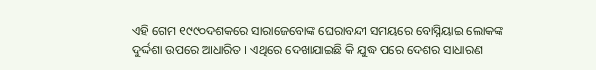ଏହି ଗେମ ୧୯୯୦ଦଶକରେ ସାରାଜେବୋଙ୍କ ଘେରାବନ୍ଦୀ ସମୟରେ ବୋସ୍ନିୟାଇ ଲୋକଙ୍କ ଦୁର୍ଦ୍ଦଶା ଉପରେ ଆଧାରିତ । ଏଥିରେ ଦେଖାଯାଇଛି କି ଯୁଦ୍ଧ ପରେ ଦେଶର ସାଧାରଣ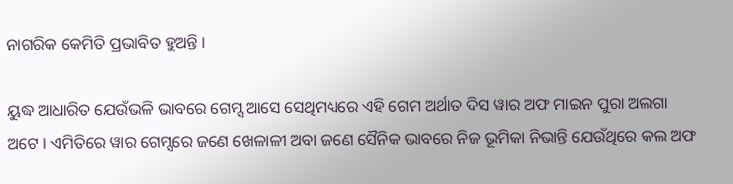ନାଗରିକ କେମିତି ପ୍ରଭାବିତ ହୁଅନ୍ତି ।

ୟୁଦ୍ଧ ଆଧାରିତ ଯେଉଁଭଳି ଭାବରେ ଗେମ୍ସ ଆସେ ସେଥିମଧ୍ୟରେ ଏହି ଗେମ ଅର୍ଥାତ ଦିସ ୱାର ଅଫ ମାଇନ ପୁରା ଅଲଗା ଅଟେ । ଏମିତିରେ ୱାର ଗେମ୍ସରେ ଜଣେ ଖେଳାଳୀ ଅବା ଜଣେ ସୈନିକ ଭାବରେ ନିଜ ଭୂମିକା ନିଭାନ୍ତି ଯେଉଁଥିରେ କଲ ଅଫ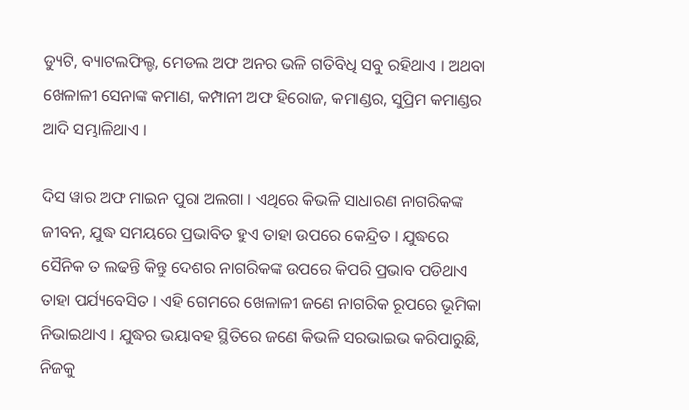ଡ୍ୟୁଟି, ବ୍ୟାଟଲଫିଲ୍ଡ, ମେଡଲ ଅଫ ଅନର ଭଳି ଗତିବିଧି ସବୁ ରହିଥାଏ । ଅଥବା ଖେଳାଳୀ ସେନାଙ୍କ କମାଣ, କମ୍ପାନୀ ଅଫ ହିରୋଜ, କମାଣ୍ଡର, ସୁପ୍ରିମ କମାଣ୍ଡର ଆଦି ସମ୍ଭାଳିଥାଏ ।

ଦିସ ୱାର ଅଫ ମାଇନ ପୁରା ଅଲଗା । ଏଥିରେ କିଭଳି ସାଧାରଣ ନାଗରିକଙ୍କ ଜୀବନ, ଯୁଦ୍ଧ ସମୟରେ ପ୍ରଭାବିତ ହୁଏ ତାହା ଉପରେ କେନ୍ଦ୍ରିତ । ଯୁଦ୍ଧରେ ସୈନିକ ତ ଲଢନ୍ତି କିନ୍ତୁ ଦେଶର ନାଗରିକଙ୍କ ଉପରେ କିପରି ପ୍ରଭାବ ପଡିଥାଏ ତାହା ପର୍ଯ୍ୟବେସିତ । ଏହି ଗେମରେ ଖେଳାଳୀ ଜଣେ ନାଗରିକ ରୂପରେ ଭୂମିକା ନିଭାଇଥାଏ । ଯୁଦ୍ଧର ଭୟାବହ ସ୍ଥିତିରେ ଜଣେ କିଭଳି ସରଭାଇଭ କରିପାରୁଛି, ନିଜକୁ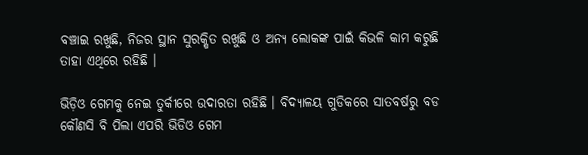ବଞ୍ଚାଇ ରଖୁଛି, ନିଜର ସ୍ଥାନ ସୁରକ୍ଷିତ ରଖୁଛି ଓ ଅନ୍ୟ ଲୋକଙ୍କ ପାଇଁ କିଭଳି କାମ କରୁଛି ତାହା ଏଥିରେ ରହିଛି ।

ଭିଡ଼ିଓ ଗେମକୁ ନେଇ ତୁର୍କୀରେ ଉଦାରତା ରହିଛି । ବିଦ୍ୟାଳୟ ଗୁଡିକରେ ସାତବର୍ଷରୁ ବଡ କୌଣସି ବି ପିଲା ଏପରି ଭିଡିଓ ଗେମ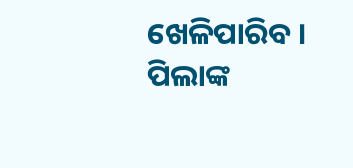ଖେଳିପାରିବ । ପିଲାଙ୍କ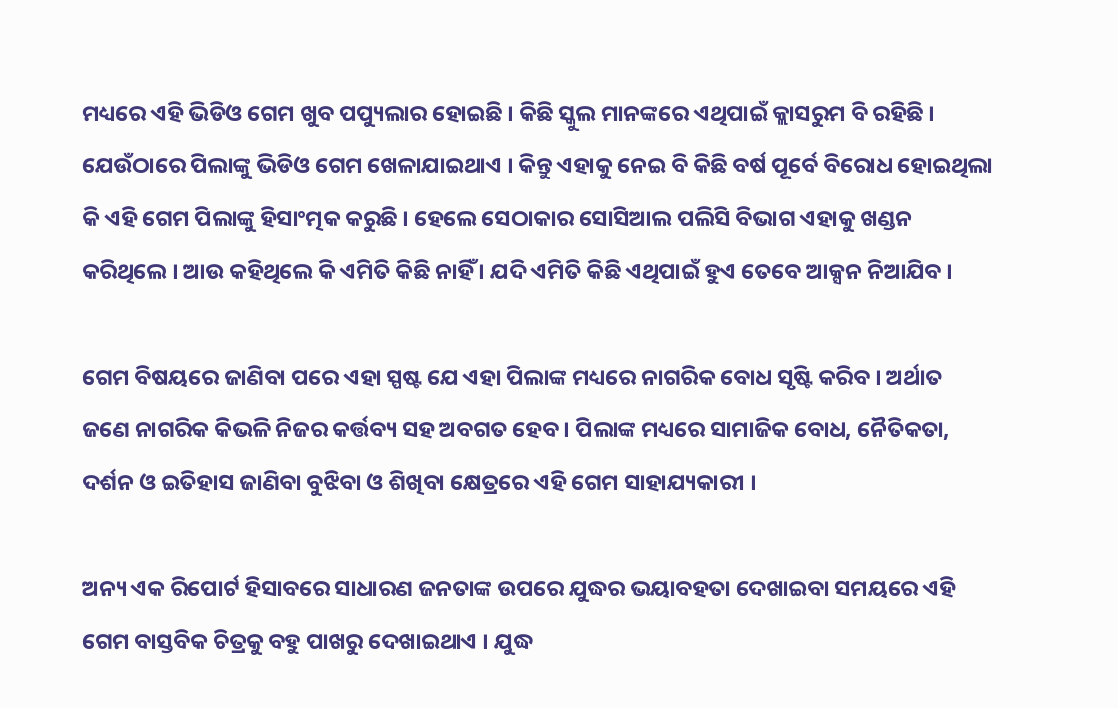ମଧ୍ୟରେ ଏହି ଭିଡିଓ ଗେମ ଖୁବ ପପ୍ୟୁଲାର ହୋଇଛି । କିଛି ସ୍କୁଲ ମାନଙ୍କରେ ଏଥିପାଇଁ କ୍ଲାସରୁମ ବି ରହିଛି । ଯେଉଁଠାରେ ପିଲାଙ୍କୁ ଭିଡିଓ ଗେମ ଖେଳାଯାଇଥାଏ । କିନ୍ତୁ ଏହାକୁ ନେଇ ବି କିଛି ବର୍ଷ ପୂର୍ବେ ବିରୋଧ ହୋଇଥିଲା କି ଏହି ଗେମ ପିଲାଙ୍କୁ ହିସାଂତ୍ମକ କରୁଛି । ହେଲେ ସେଠାକାର ସୋସିଆଲ ପଲିସି ବିଭାଗ ଏହାକୁ ଖଣ୍ଡନ କରିଥିଲେ । ଆଉ କହିଥିଲେ କି ଏମିତି କିଛି ନାହିଁ । ଯଦି ଏମିତି କିଛି ଏଥିପାଇଁ ହୁଏ ତେବେ ଆକ୍ସନ ନିଆଯିବ ।

ଗେମ ବିଷୟରେ ଜାଣିବା ପରେ ଏହା ସ୍ପଷ୍ଟ ଯେ ଏହା ପିଲାଙ୍କ ମଧ୍ୟରେ ନାଗରିକ ବୋଧ ସୃଷ୍ଟି କରିବ । ଅର୍ଥାତ ଜଣେ ନାଗରିକ କିଭଳି ନିଜର କର୍ତ୍ତବ୍ୟ ସହ ଅବଗତ ହେବ । ପିଲାଙ୍କ ମଧ୍ୟରେ ସାମାଜିକ ବୋଧ, ନୈତିକତା, ଦର୍ଶନ ଓ ଇତିହାସ ଜାଣିବା ବୁଝିବା ଓ ଶିଖିବା କ୍ଷେତ୍ରରେ ଏହି ଗେମ ସାହାଯ୍ୟକାରୀ ।

ଅନ୍ୟ ଏକ ରିପୋର୍ଟ ହିସାବରେ ସାଧାରଣ ଜନତାଙ୍କ ଉପରେ ଯୁଦ୍ଧର ଭୟାବହତା ଦେଖାଇବା ସମୟରେ ଏହି ଗେମ ବାସ୍ତବିକ ଚିତ୍ରକୁ ବହୁ ପାଖରୁ ଦେଖାଇଥାଏ । ଯୁଦ୍ଧ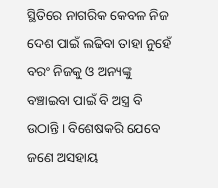ସ୍ଥିତିରେ ନାଗରିକ କେବଳ ନିଜ ଦେଶ ପାଇଁ ଲଢିବା ତାହା ନୁହେଁ ବରଂ ନିଜକୁ ଓ ଅନ୍ୟଙ୍କୁ ବଞ୍ଚାଇବା ପାଇଁ ବି ଅସ୍ତ୍ର ବି ଉଠାନ୍ତି । ବିଶେଷକରି ଯେବେ ଜଣେ ଅସହାୟ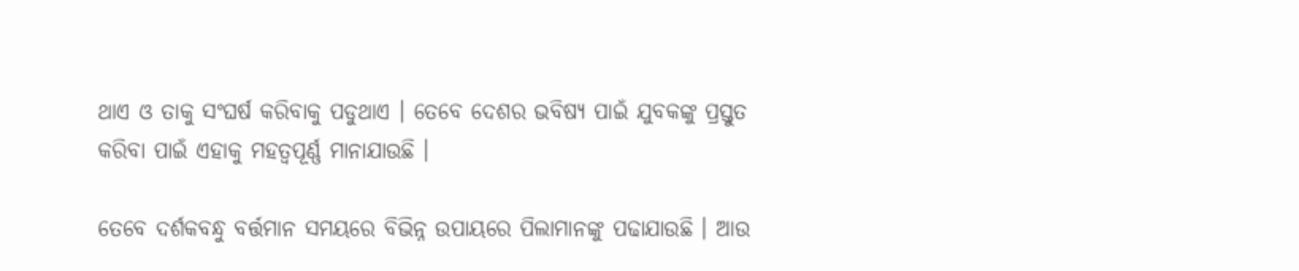ଥାଏ ଓ ତାକୁ ସଂଘର୍ଷ କରିବାକୁ ପଡୁଥାଏ । ତେବେ ଦେଶର ଭବିଷ୍ୟ ପାଇଁ ଯୁବକଙ୍କୁ ପ୍ରସ୍ତୁତ କରିବା ପାଇଁ ଏହାକୁ ମହତ୍ୱପୂର୍ଣ୍ଣ ମାନାଯାଉଛି ।

ତେବେ ଦର୍ଶକବନ୍ଧୁ ବର୍ତ୍ତମାନ ସମୟରେ ବିଭିନ୍ନ ଉପାୟରେ ପିଲାମାନଙ୍କୁ ପଢାଯାଉଛି । ଆଉ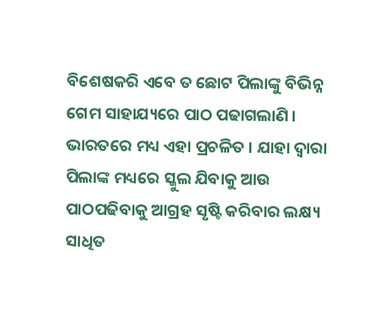ବିଶେଷକରି ଏବେ ତ ଛୋଟ ପିଲାଙ୍କୁ ବିଭିନ୍ନ ଗେମ ସାହାଯ୍ୟରେ ପାଠ ପଢାଗଲାଣି । ଭାରତରେ ମଧ୍ୟ ଏହା ପ୍ରଚଳିତ । ଯାହା ଦ୍ୱାରା ପିଲାଙ୍କ ମଧ୍ୟରେ ସ୍କୁଲ ଯିବାକୁ ଆଉ ପାଠପଢିବାକୁ ଆଗ୍ରହ ସୃଷ୍ଟି କରିବାର ଲକ୍ଷ୍ୟ ସାଧିତ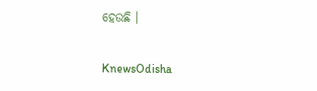ହେଉଛି ।


KnewsOdisha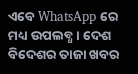ଏବେ WhatsApp ରେ ମଧ୍ୟ ଉପଲବ୍ଧ । ଦେଶ ବିଦେଶର ତାଜା ଖବର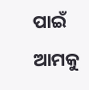ପାଇଁ ଆମକୁ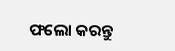ଫଲୋ କରନ୍ତୁ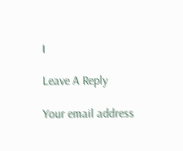।

Leave A Reply

Your email address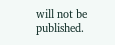will not be published.